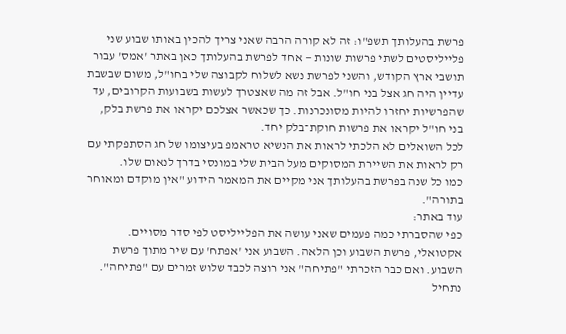פרשת בהעלותך תשפ"ו: זה לא קורה הרבה שאני צריך להכין באותו שבוע שני פלייליסטים לשתי פרשות שונות — אחד לפרשת בהעלותך כאן באתר 'אמס' עבור תושבי ארץ הקודש, והשני לפרשת נשא לשלוח לקבוצה שלי בחו"ל, משום שבשבת עדיין היה חג אצל בני חו"ל. אבל זה מה שאצטרך לעשות בשבועות הקרובים, עד שהפרשיות יחזרו להיות מסונכרנות. כך שכאשר אצלכם יקראו את פרשת בלק, בני חו"ל יקראו את פרשות חוקת־בלק יחד.
לכל השואלים לא הלכתי לראות את הנשיא טראמפ בעיצומו של חג הסתפקתי עם רק לראות את השיירת המסוקים מעל הבית שלי במונסי בדרך לנאום שלו.
כמו כל שנה בפרשת בהעלותך אני מקיים את המאמר הידוע "אין מוקדם ומאוחר בתורה".
עוד באתר:
כפי שהסברתי כמה פעמים שאני עושה את הפלייליסט לפי סדר מסויים. אקטואלי, פרשת השבוע וכן הלאה. השבוע אני 'אפתח' עם שיר מתוך פרשת השבוע. ואם כבר הזכרתי "פתיחה" אני רוצה לכבד שלוש זמרים עם "פתיחה". נתחיל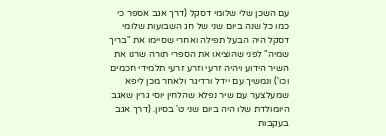עם השכן שלי שלומי דסקל (דרך אגב אספר כי כמו כל שנה ביום שני של חג השבועות שלומי דסקל היה הבעל תפילה ואחרי שסיימו את "בריך שמיה" לפני שהוציאו את הספרי תורה שרנו את השיר הידוע ויהיה זרעי וזרע זרעי תלמידי חכמים וכו') ונמשיך עם יידל ורדיגר ולאחר מכן ליפא שמעלצער עם שיר נפלא שהלחין יוסי גרין שאגב היומולדת שלו היה ביום שני ט' בסיון. (דרך אגב בעקבות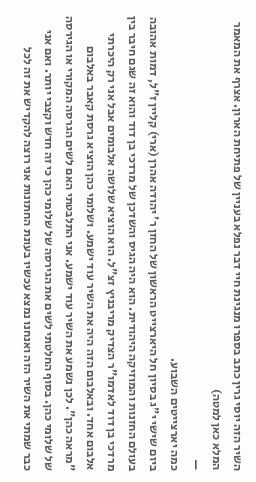השיר הזה יוסי גרין כתב בספרו מנגינת חיי דבר נפלא בעניין של פתיחת הארון. אצרף את המאמר המלא כאן למטה)
—
כמה יארצייטים השבוע.
ביום שישי י"ג בסיון חל היארצייט הראשון של החזן ר' יהודה אהרן (ארי) קליין ז"ל, דמות אהובה בעולם החזנות והמוזיקה היהודית. הוא היה הגיס והשדכן של מרדכי בן דוד והוא זה שגם חיבר בין מרדכי בן דוד לאדמו"ר הצדיק מריבניץ זצ"ל. הוא הוציא שלושה אלבומים אבל אני רק היכרתי אלבום אחד. ובאלבום הזה היה את השיר עוד ישמע. ושלומי כהן הוציא גרסת קאבר באלבום "מראה כהן". לכן נשמע את השיר עוד ישמע. אני התלבטתי האם לשים הגרסה המקורי או הגירסה של שלומי כהן. בסוף החלטתי לשים את הגירסה של שלומי כהן כי זה חדש וקצבי יותר. ואם אני כבר שמתי את השיר הזה ואנחנו נמצא עכשיו בעונת החתונות אני רוצה להקדיש את זה לכל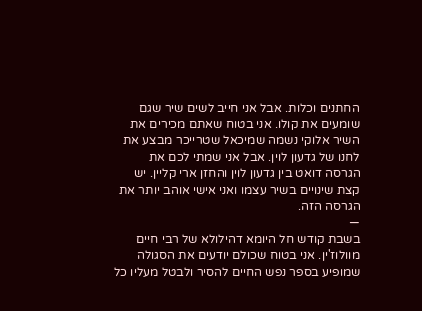החתנים וכלות. אבל אני חייב לשים שיר שגם שומעים את קולו. אני בטוח שאתם מכירים את השיר אלוקי נשמה שמיכאל שטרייכר מבצע את לחנו של גדעון לוין. אבל אני שמתי לכם את הגרסה דואט בין גדעון לוין והחזן ארי קליין. יש קצת שינויים בשיר עצמו ואני אישי אוהב יותר את הגרסה הזה.
—
בשבת קודש חל היומא דהילולא של רבי חיים מוולוז'ין. אני בטוח שכולם יודעים את הסגולה שמופיע בספר נפש החיים להסיר ולבטל מעליו כל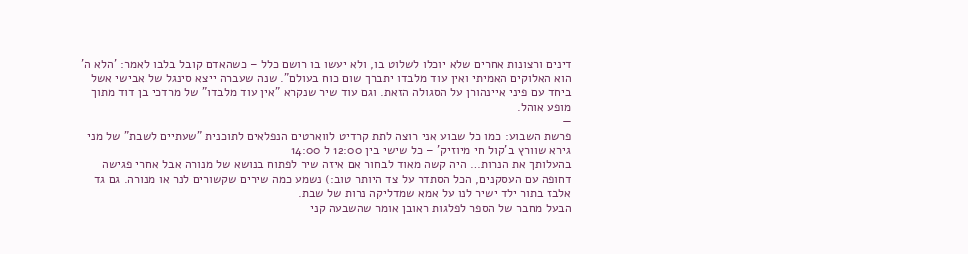דינים ורצונות אחרים שלא יוכלו לשלוט בו, ולא יעשו בו רושם כלל – כשהאדם קובל בלבו לאמר: 'הלא ה' הוא האלוקים האמיתי ואין עוד מלבדו יתברך שום כוח בעולם". שנה שעברה ייצא סינגל של אבישי אשל ביחד עם פיני איינהורן על הסגולה הזאת. וגם עוד שיר שנקרא "אין עוד מלבדו" של מרדכי בן דוד מתוך מופע אוהל.
—
פרשת השבוע: כמו כל שבוע אני רוצה לתת קרדיט לווארטים הנפלאים לתוכנית "שעתיים לשבת" של מני גירא שוורץ ב'קול חי מיוזיק' – כל שישי בין 12:00 ל 14:00
בהעלותך את הנרות… היה קשה מאוד לבחור אם איזה שיר לפתוח בנושא של מנורה אבל אחרי פגישה דחופה עם העסקנים, הכל הסתדר על צד היותר טוב:) נשמע כמה שירים שקשורים לנר או מנורה. גם גד אלבז בתור ילד ישיר לנו על אמא שמדליקה נרות של שבת.
הבעל מחבר של הספר לפלגות ראובן אומר שהשבעה קני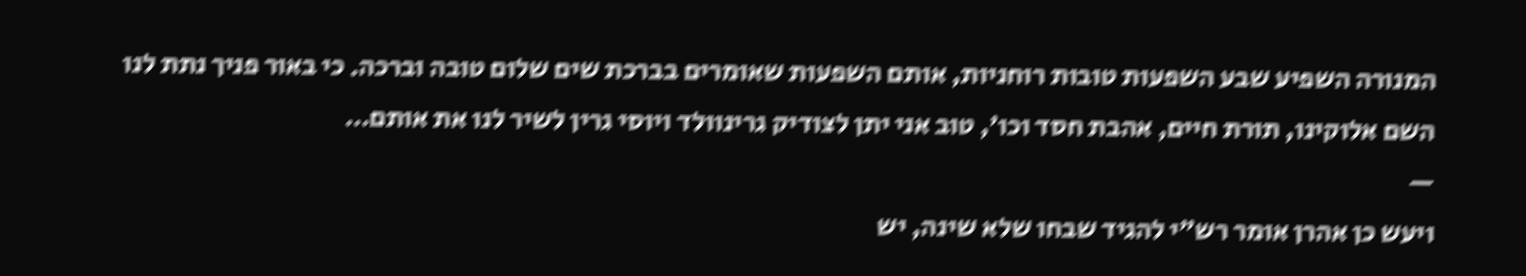המנורה השפיע שבע השפעות טובות רוחניות, אותם השפעות שאומרים בברכת שים שלום טובה וברכה. כי באור פניך נתת לנו השם אלוקינו, תורת חיים, אהבת חסד וכו', טוב אני יתן לצודיק גרינוולד ויוסי גרין לשיר לנו את אותם…
—
ויעש כן אהרן אומר רש"י להגיד שבחו שלא שינה, יש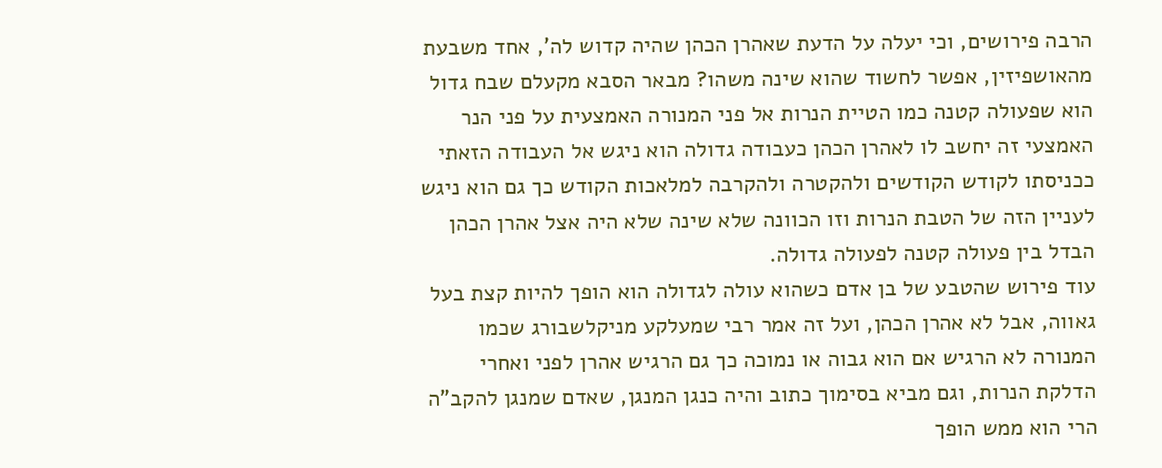הרבה פירושים, וכי יעלה על הדעת שאהרן הכהן שהיה קדוש לה', אחד משבעת מהאושפיזין, אפשר לחשוד שהוא שינה משהו? מבאר הסבא מקעלם שבח גדול הוא שפעולה קטנה כמו הטיית הנרות אל פני המנורה האמצעית על פני הנר האמצעי זה יחשב לו לאהרן הכהן כעבודה גדולה הוא ניגש אל העבודה הזאתי ככניסתו לקודש הקודשים ולהקטרה ולהקרבה למלאכות הקודש כך גם הוא ניגש לעניין הזה של הטבת הנרות וזו הכוונה שלא שינה שלא היה אצל אהרן הכהן הבדל בין פעולה קטנה לפעולה גדולה.
עוד פירוש שהטבע של בן אדם כשהוא עולה לגדולה הוא הופך להיות קצת בעל גאווה, אבל לא אהרן הכהן, ועל זה אמר רבי שמעלקע מניקלשבורג שכמו המנורה לא הרגיש אם הוא גבוה או נמוכה כך גם הרגיש אהרן לפני ואחרי הדלקת הנרות, וגם מביא בסימוך כתוב והיה כנגן המנגן, שאדם שמנגן להקב"ה הרי הוא ממש הופך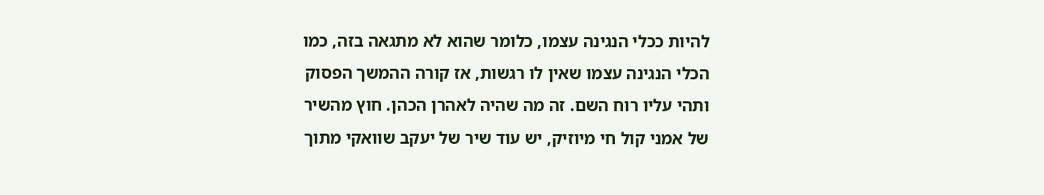להיות ככלי הנגינה עצמו, כלומר שהוא לא מתגאה בזה, כמו הכלי הנגינה עצמו שאין לו רגשות, אז קורה ההמשך הפסוק ותהי עליו רוח השם. זה מה שהיה לאהרן הכהן. חוץ מהשיר של אמני קול חי מיוזיק, יש עוד שיר של יעקב שוואקי מתוך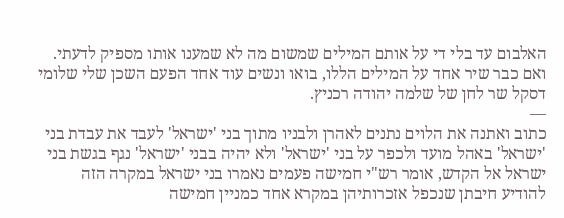האלבום עד בלי די על אותם המילים שמשום מה לא שמענו אותו מספיק לדעתי. ואם כבר שיר אחד על המילים הללו, בואו ונשים עוד אחד הפעם השכן שלי שלומי דסקל שר לחן של שלמה יהודה רכניץ.
—
כתוב ואתנה את הלוים נתנים לאהרן ולבניו מתוך בני 'ישראל' לעבד את עבדת בני 'ישראל' באהל מועד ולכפר על בני 'ישראל' ולא יהיה בבני 'ישראל' נגף בגשת בני ישראל אל הקדש, אומר רש"י חמישה פעמים נאמרו בני ישראל במקרה הזה להודיע חיבתן שנכפל אזכרותיהן במקרא אחד כמניין חמישה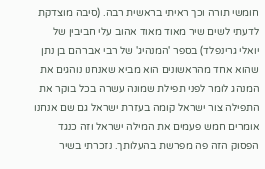חומשי תורה וכך ראיתי בראשית רבה. (סיבה מוצדקת לדעתי לשים שיר מאוד מאוד אהוב עלי חביבין של יואלי גרינפלד) בספר 'המנהיג' של רבי אברהם בן נתן שהוא אחד מהראשונים הוא מביא שאנחנו נוהגים את המנהג לומר לפני תפילת שמונה עשרה בכל בוקר את התפילה צור ישראל קומה בעזרת ישראל גם שם אנחנו אומרים חמש פעמים את המילה ישראל וזה כנגד הפסוק הזה פה מפרשת בהעלותך. נזכרתי בשיר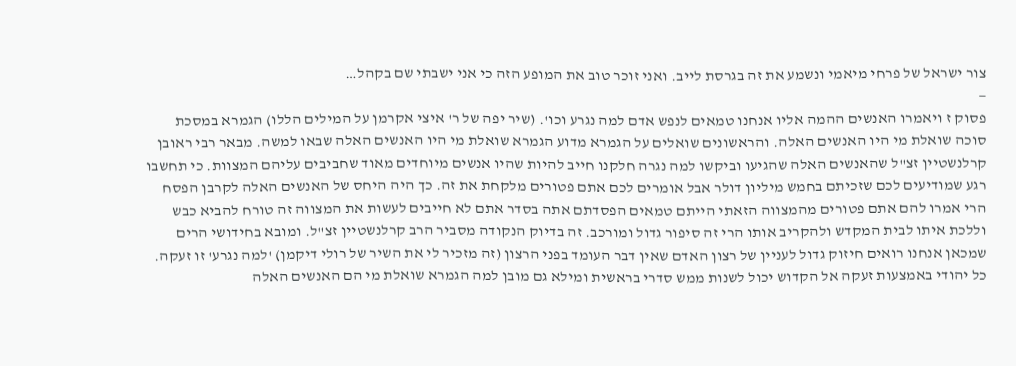צור ישראל של פרחי מיאמי ונשמע את זה בגרסת לייב. ואני זוכר טוב את המופע הזה כי אני ישבתי שם בקהל…
—
פסוק ז ויאמרו האנשים ההמה אליו אנחנו טמאים לנפש אדם למה נגרע וכו'. (שיר יפה של ר' איצי אקרמן על המילים הללו) הגמרא במסכת סוכה שואלת מי היו האנשים האלה. והראשונים שואלים על הגמרא מדוע הגמרא שואלת מי היו האנשים האלה שבאו למשה. מבאר רבי ראובן קרלנשטיין זצ"ל שהאנשים האלה שהגיעו וביקשו למה נגרה חלקנו חייב להיות שהיו אנשים מיוחדים מאוד שחביבים עליהם המצוות. כי תחשבו רגע שמודיעים לכם שזכיתם בחמש מיליון דולר אבל אומרים לכם אתם פטורים מלקחת את זה. כך היה היחס של האנשים האלה לקרבן הפסח הרי אמרו להם אתם פטורים מהמצווה הזאתי הייתם טמאים הפסדתם אתה בסדר אתם לא חייבים לעשות את המצווה זה טורח להביא כבש וללכת איתו לבית המקדש ולהקריב אותו הרי זה סיפור גדול ומורכב. זה בדיוק הנקודה מסביר הרב קרלנשטיין זצ"ל. ומובא בחידושי הרים שמכאן אנחנו רואים חיזוק גדול לעניין של רצון האדם שאין דבר העומד בפני הרצון (זה מזכיר לי את השיר של רולי דיקמן) 'למה נגרע' זו זעקה. כל יהודי באמצעות זעקה אל הקדוש יכול לשנות ממש סדרי בראשית ומילא גם מובן למה הגמרא שואלת מי הם האנשים האלה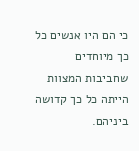כי הם היו אנשים כל כך מיוחדים שחביבות המצוות הייתה כל כך קדושה ביניהם.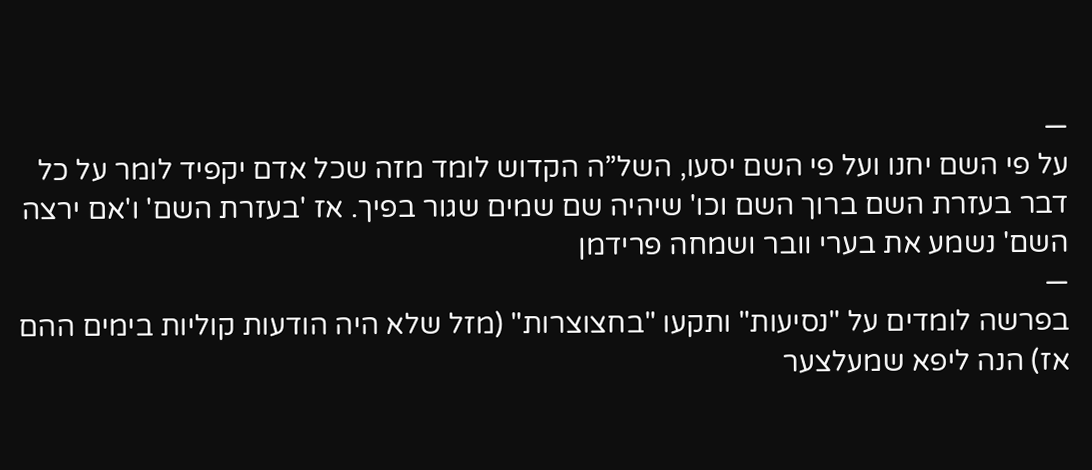—
על פי השם יחנו ועל פי השם יסעו, השל”ה הקדוש לומד מזה שכל אדם יקפיד לומר על כל דבר בעזרת השם ברוך השם וכו' שיהיה שם שמים שגור בפיך. אז 'בעזרת השם' ו'אם ירצה השם' נשמע את בערי וובר ושמחה פרידמן
—
בפרשה לומדים על "נסיעות" ותקעו "בחצוצרות" (מזל שלא היה הודעות קוליות בימים ההם אז) הנה ליפא שמעלצער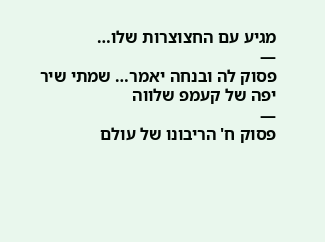מגיע עם החצוצרות שלו…
—
פסוק לה ובנחה יאמר… שמתי שיר יפה של קעמפ שלווה
—
פסוק ח' הריבונו של עולם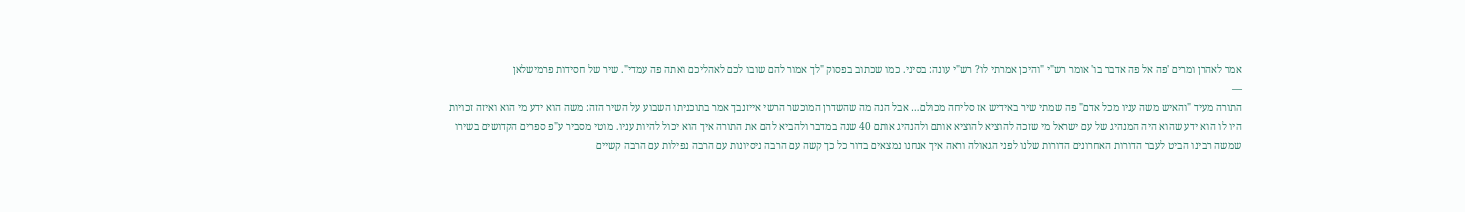אמר לאהרן ומרים 'פה אל פה אדבר בו' אומר רש"י "והיכן אמרתי לו? רש"י עונה: בסיני. כמו שכתוב בפסוק "לך אמור להם שובו לכם לאהליכם ואתה פה עמדי". שיר של חסידות פרמישלאן
—
התורה מעיד "והאיש משה עניו מכל אדם" פה שמתי שיר באידיש אז סליחה מכולם… אבל הנה מה שהשדרן המוכשר הרשי אייזנבך אמר בתוכניתו השבוע על השיר הזה: משה הוא ידע מי הוא ואיזה זכויות היו לו הוא ידע שהוא היה המנהיג של עם ישראל מי שזכה להוציא להוציא אותם ולהנהיג אותם 40 שנה במדבר ולהביא להם את התורה איך הוא יכול להיות עניו. מוטי מסביר ע"פ ספרים הקדושים בשירו שמשה רבינו הביט לעבר הדורות האחרונים הדורות שלנו לפני הגאולה וראה איך אנחנו נמצאים בדור כל כך קשה עם הרבה ניסיונות עם הרבה נפילות עם הרבה קשיים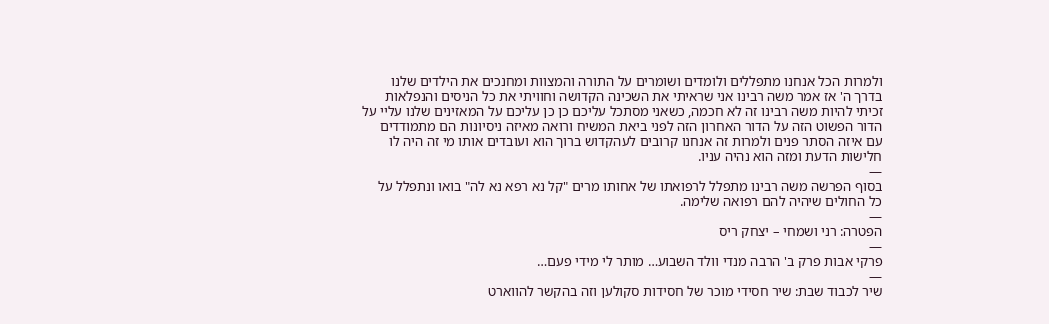ולמרות הכל אנחנו מתפללים ולומדים ושומרים על התורה והמצוות ומחנכים את הילדים שלנו בדרך ה' אז אמר משה רבינו אני שראיתי את השכינה הקדושה וחוויתי את כל הניסים והנפלאות זכיתי להיות משה רבינו זה לא חכמה, כשאני מסתכל עליכם כן כן עליכם על המאזינים שלנו עליי על הדור הפשוט הזה על הדור האחרון הזה לפני ביאת המשיח ורואה מאיזה ניסיונות הם מתמודדים עם איזה הסתר פנים ולמרות זה אנחנו קרובים לעהקדוש ברוך הוא ועובדים אותו מי זה היה לו חלישות הדעת ומזה הוא נהיה עניו.
—
בסוף הפרשה משה רבינו מתפלל לרפואתו של אחותו מרים "קל נא רפא נא לה" בואו ונתפלל על כל החולים שיהיה להם רפואה שלימה.
—
הפטרה: רני ושמחי – יצחק ריס
—
פרקי אבות פרק ב' הרבה מנדי וולד השבוע… מותר לי מידי פעם…
—
שיר לכבוד שבת: שיר חסידי מוכר של חסידות סקולען וזה בהקשר להווארט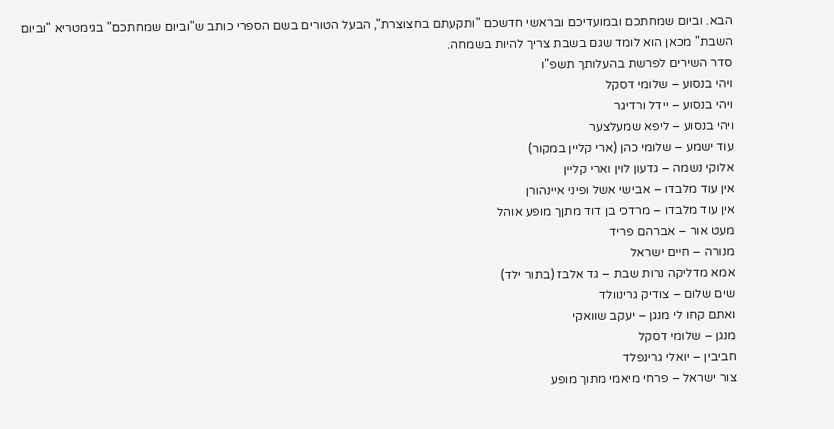הבא. וביום שמחתכם ובמועדיכם ובראשי חדשכם "ותקעתם בחצוצרת", הבעל הטורים בשם הספרי כותב ש"וביום שמחתכם" בגימטריא "וביום השבת" מכאן הוא לומד שגם בשבת צריך להיות בשמחה.
סדר השירים לפרשת בהעלותך תשפ"ו
ויהי בנסוע – שלומי דסקל
ויהי בנסוע – יידל ורדיגר
ויהי בנסוע – ליפא שמעלצער
עוד ישמע – שלומי כהן (ארי קליין במקור)
אלוקי נשמה – גדעון לוין וארי קליין
אין עוד מלבדו – אבישי אשל ופיני איינהורן
אין עוד מלבדו – מרדכי בן דוד מתןך מופע אוהל
מעט אור – אברהם פריד
מנורה – חיים ישראל
אמא מדליקה נרות שבת – גד אלבז (בתור ילד)
שים שלום – צודיק גרינוולד
ואתם קחו לי מנגן – יעקב שוואקי
מנגן – שלומי דסקל
חביבין – יואלי גרינפלד
צור ישראל – פרחי מיאמי מתוך מופע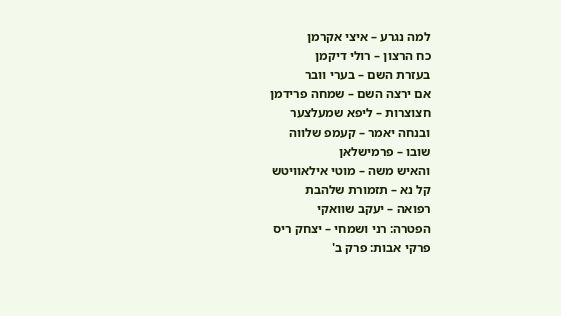למה נגרע – איצי אקרמן
כח הרצון – רולי דיקמן
בעזרת השם – בערי וובר
אם ירצה השם – שמחה פרידמן
חצוצרות – ליפא שמעלצער
ובנחה יאמר – קעמפ שלווה
שובו – פרמישלאן
והאיש משה – מוטי אילאוויטש
קל נא – תזמורת שלהבת
רפואה – יעקב שוואקי
הפטרה: רני ושמחי – יצחק ריס
פרקי אבות: פרק ב'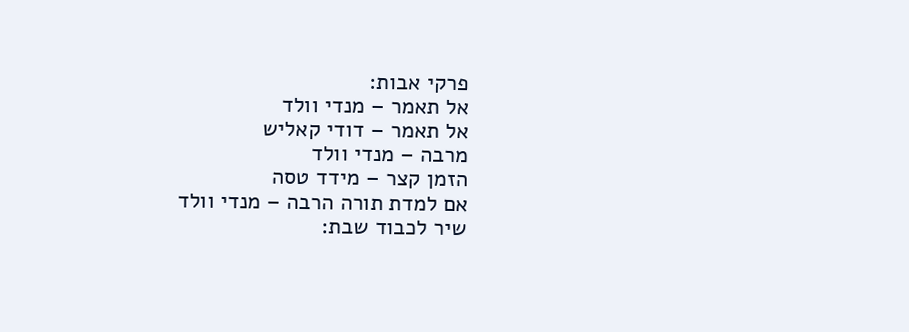פרקי אבות:
אל תאמר – מנדי וולד
אל תאמר – דודי קאליש
מרבה – מנדי וולד
הזמן קצר – מידד טסה
אם למדת תורה הרבה – מנדי וולד
שיר לכבוד שבת: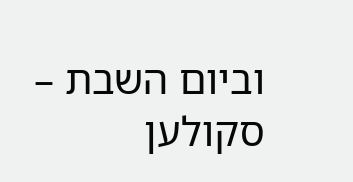וביום השבת – סקולען